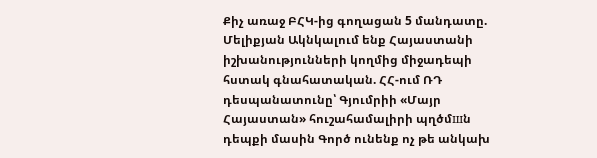Քիչ առաջ ԲՀԿ-ից գողացան 5 մանդատը. Մելիքյան Ակնկալում ենք Հայաստանի իշխանությունների կողմից միջադեպի հստակ գնահատական. ՀՀ-ում ՌԴ դեսպանատունը՝ Գյումրիի «Մայր Հայաստան» հուշահամալիրի պղծմшն դեպքի մասին Գործ ունենք ոչ թե անկախ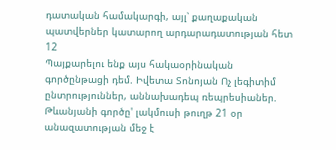դատական համակարգի, այլ՝ քաղաքական պատվերներ կատարող արդարադատության հետ
12
Պայքարելու ենք այս հակաօրինական գործընթացի դեմ. Իվետա Տոնոյան Ոչ լեգիտիմ ընտրություններ, աննախադեպ ռեպրեսիաներ. Թևանյանի գործը' լակմուսի թուղթ 21 օր անազատության մեջ է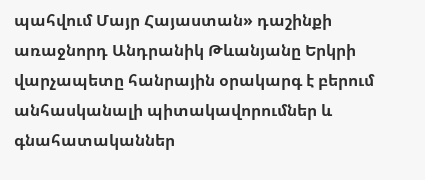պահվում Մայր Հայաստան» դաշինքի առաջնորդ Անդրանիկ Թևանյանը Երկրի վարչապետը հանրային օրակարգ է բերում անհասկանալի պիտակավորումներ և գնահատականներ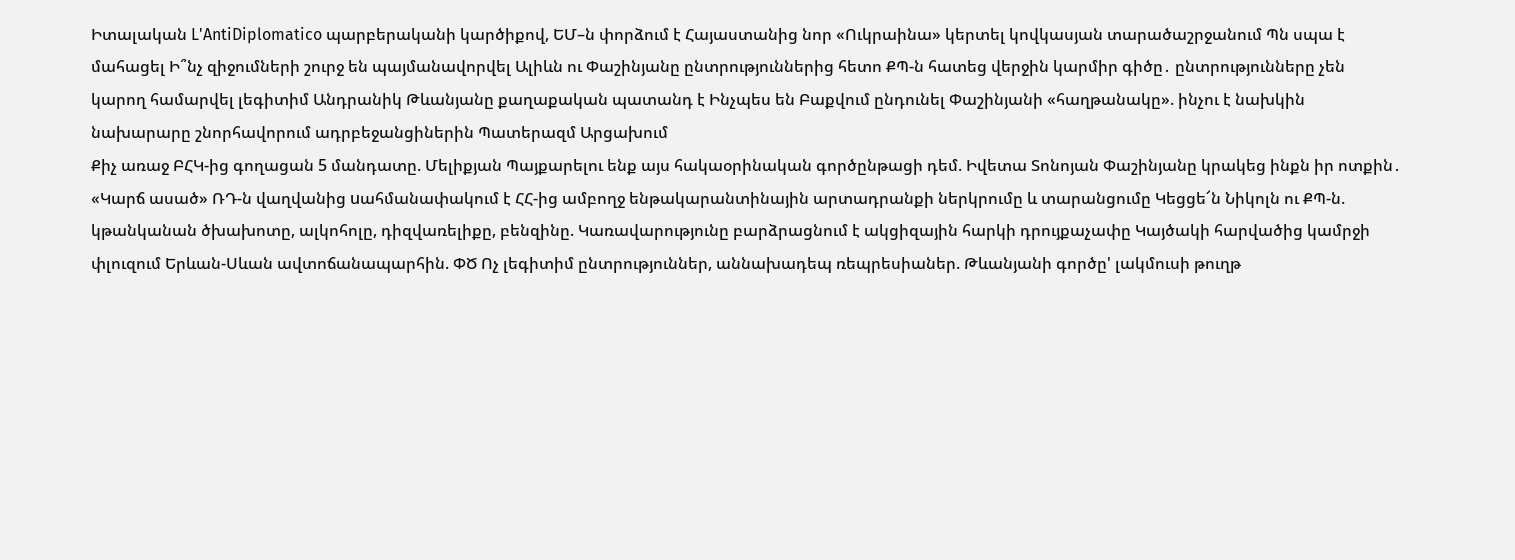Իտալական L'AntiDiplomatico պարբերականի կարծիքով, ԵՄ–ն փորձում է Հայաստանից նոր «Ուկրաինա» կերտել կովկասյան տարածաշրջանում Պն սպա է մահացել Ի՞նչ զիջումների շուրջ են պայմանավորվել Ալիևն ու Փաշինյանը ընտրություններից հետո ՔՊ-ն հատեց վերջին կարմիր գիծը․ ընտրությունները չեն կարող համարվել լեգիտիմ Անդրանիկ Թևանյանը քաղաքական պատանդ է Ինչպես են Բաքվում ընդունել Փաշինյանի «հաղթանակը». ինչու է նախկին նախարարը շնորհավորում ադրբեջանցիներին Պատերազմ Արցախում
Քիչ առաջ ԲՀԿ-ից գողացան 5 մանդատը. Մելիքյան Պայքարելու ենք այս հակաօրինական գործընթացի դեմ. Իվետա Տոնոյան Փաշինյանը կրակեց ինքն իր ոտքին․ «Կարճ ասած» ՌԴ-ն վաղվանից uահմանափակում է ՀՀ-ից ամբողջ ենթակարանտինային արտադրանքի ներկրումը և տարանցումը Կեցցե՜ն Նիկոլն ու ՔՊ-ն. կթանկանան ծխախոտը, ալկոհոլը, դիզվառելիքը, բենզինը. Կառավարությունը բարձրացնում է ակցիզային հարկի դրույքաչափը Կայծակի հարվածից կամրջի փլուզում Երևան-Սևան ավտոճանապարհին. ՓԾ Ոչ լեգիտիմ ընտրություններ, աննախադեպ ռեպրեսիաներ. Թևանյանի գործը' լակմուսի թուղթ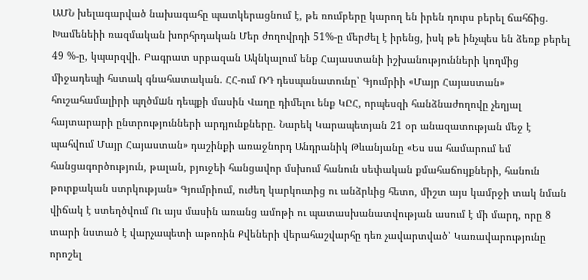ԱՄՆ խելագարված նախագահը պատկերացնում է, թե ռումբերը կարող են իրեն դուրս բերել ճահճից. Խամենեիի ռազմական խորհրդական Մեր ժողովրդի 51%-ը մերժել է իրենց, իսկ թե ինչպես են ձեռք բերել 49 %-ը, կպարզվի. Բագրատ սրբազան Ակնկալում ենք Հայաստանի իշխանությունների կողմից միջադեպի հստակ գնահատական. ՀՀ-ում ՌԴ դեսպանատունը՝ Գյումրիի «Մայր Հայաստան» հուշահամալիրի պղծմшն դեպքի մասին Վաղը դիմելու ենք ԿԸՀ, որպեսզի հանձնաժողովը չեղյալ հայտարարի ընտրությունների արդյունքները. Նարեկ Կարապետյան 21 օր անազատության մեջ է պահվում Մայր Հայաստան» դաշինքի առաջնորդ Անդրանիկ Թևանյանը «Ես սա համարում եմ հանցագործություն, թալան, բյուջեի հանցավոր մսխում հանուն սեփական քմահաճույքների, հանուն թուրքական ստրկության» Գյումրիում, ուժեղ կարկուտից ու անձրևից հետո, միշտ այս կամրջի տակ նման վիճակ է ստեղծվում Ու այս մասին առանց ամոթի ու պատասխանատվության ասում է մի մարդ, որը 8 տարի նստած է վարչապետի աթոռին Քվեների վերահաշվարհը դեռ չավարտված՝ Կառավարությունը որոշել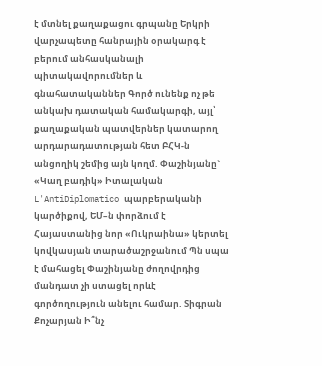է մտնել քաղաքացու գրպանը Երկրի վարչապետը հանրային օրակարգ է բերում անհասկանալի պիտակավորումներ և գնահատականներ Գործ ունենք ոչ թե անկախ դատական համակարգի, այլ՝ քաղաքական պատվերներ կատարող արդարադատության հետ ԲՀԿ-ն անցողիկ շեմից այն կողմ. Փաշինյանը` «Կաղ բադիկ» Իտալական L'AntiDiplomatico պարբերականի կարծիքով, ԵՄ–ն փորձում է Հայաստանից նոր «Ուկրաինա» կերտել կովկասյան տարածաշրջանում Պն սպա է մահացել Փաշինյանը ժողովրդից մանդատ չի ստացել որևէ գործողություն անելու համար. Տիգրան Քոչարյան Ի՞նչ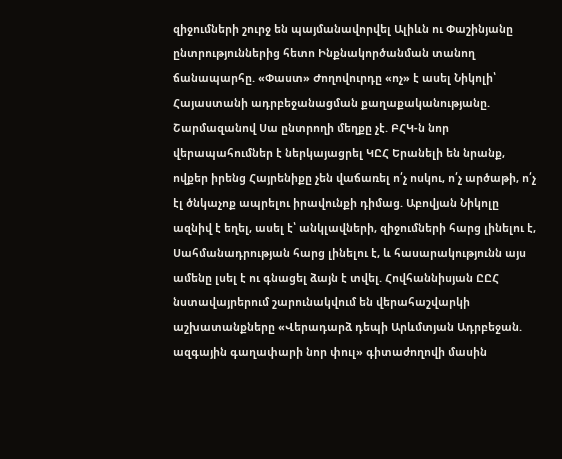զիջումների շուրջ են պայմանավորվել Ալիևն ու Փաշինյանը ընտրություններից հետո Ինքնակործանման տանող ճանապարհը. «Փաստ» Ժողովուրդը «ոչ» է ասել Նիկոլի՝ Հայաստանի ադրբեջանաgման քաղաքականությանը. Շարմազանով Սա ընտրողի մեղքը չէ. ԲՀԿ-ն նոր վերապահումներ է ներկայացրել ԿԸՀ Երանելի են նրանք, ովքեր իրենց Հայրենիքը չեն վաճառել ո՛չ ոսկու, ո՛չ արծաթի, ո՛չ էլ ծնկաչոք ապրելու իրավունքի դիմաց. Աբովյան Նիկոլը ազնիվ է եղել, ասել է՝ անկլավների, զիջումների հարց լինելու է, Սահմանադրության հարց լինելու է, և հասարակությունն այս ամենը լսել է ու գնացել ձայն է տվել. Հովհաննիսյան ԸԸՀ նստավայրերում շարունակվում են վերահաշվարկի աշխատանքները «Վերադարձ դեպի Արևմտյան Ադրբեջան. ազգային գաղափարի նոր փուլ» գիտաժողովի մասին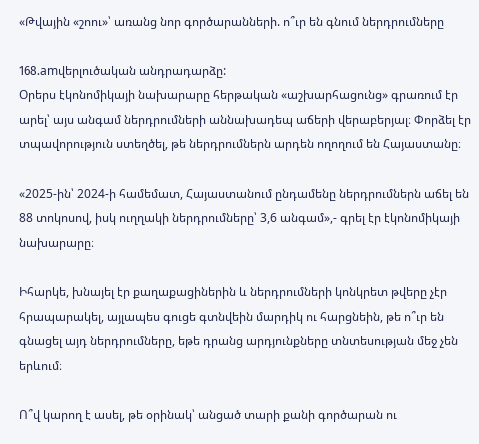«Թվային «շոու»՝ առանց նոր գործարանների. ո՞ւր են գնում ներդրումները

168.amվերլուծական անդրադարձը:
Օրերս էկոնոմիկայի նախարարը հերթական «աշխարհացունց» գրառում էր արել՝ այս անգամ ներդրումների աննախադեպ աճերի վերաբերյալ։ Փորձել էր տպավորություն ստեղծել, թե ներդրումներն արդեն ողողում են Հայաստանը։

«2025-ին՝ 2024-ի համեմատ, Հայաստանում ընդամենը ներդրումներն աճել են 88 տոկոսով, իսկ ուղղակի ներդրումները՝ 3,6 անգամ»,- գրել էր էկոնոմիկայի նախարարը։

Իհարկե, խնայել էր քաղաքացիներին և ներդրումների կոնկրետ թվերը չէր հրապարակել, այլապես գուցե գտնվեին մարդիկ ու հարցնեին, թե ո՞ւր են գնացել այդ ներդրումները, եթե դրանց արդյունքները տնտեսության մեջ չեն երևում։

Ո՞վ կարող է ասել, թե օրինակ՝ անցած տարի քանի գործարան ու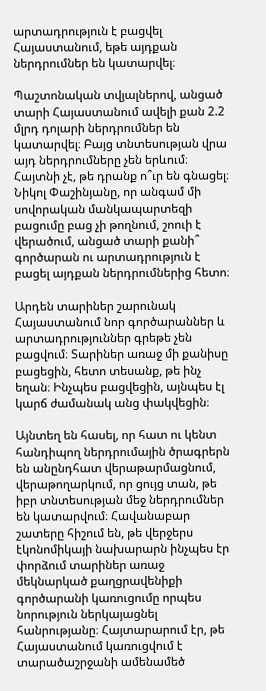արտադրություն է բացվել Հայաստանում, եթե այդքան ներդրումներ են կատարվել։

Պաշտոնական տվյալներով, անցած տարի Հայաստանում ավելի քան 2.2 մլրդ դոլարի ներդրումներ են կատարվել։ Բայց տնտեսության վրա այդ ներդրումները չեն երևում։ Հայտնի չէ, թե դրանք ո՞ւր են գնացել։ Նիկոլ Փաշինյանը, որ անգամ մի սովորական մանկապարտեզի բացումը բաց չի թողնում, շոուի է վերածում, անցած տարի քանի՞ գործարան ու արտադրություն է բացել այդքան ներդրումներից հետո։

Արդեն տարիներ շարունակ Հայաստանում նոր գործարաններ և արտադրություններ գրեթե չեն բացվում։ Տարիներ առաջ մի քանիսը բացեցին, հետո տեսանք, թե ինչ եղան։ Ինչպես բացվեցին, այնպես էլ կարճ ժամանակ անց փակվեցին։

Այնտեղ են հասել, որ հատ ու կենտ հանդիպող ներդրումային ծրագրերն են անընդհատ վերաթարմացնում, վերաթողարկում, որ ցույց տան, թե իբր տնտեսության մեջ ներդրումներ են կատարվում։ Հավանաբար շատերը հիշում են, թե վերջերս էկոնոմիկայի նախարարն ինչպես էր փորձում տարիներ առաջ մեկնարկած քաղցրավենիքի գործարանի կառուցումը որպես նորություն ներկայացնել հանրությանը։ Հայտարարում էր, թե Հայաստանում կառուցվում է տարածաշրջանի ամենամեծ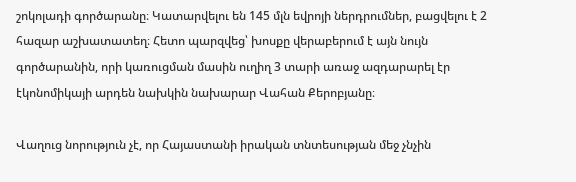շոկոլադի գործարանը։ Կատարվելու են 145 մլն եվրոյի ներդրումներ, բացվելու է 2 հազար աշխատատեղ։ Հետո պարզվեց՝ խոսքը վերաբերում է այն նույն գործարանին, որի կառուցման մասին ուղիղ 3 տարի առաջ ազդարարել էր էկոնոմիկայի արդեն նախկին նախարար Վահան Քերոբյանը։

Վաղուց նորություն չէ, որ Հայաստանի իրական տնտեսության մեջ չնչին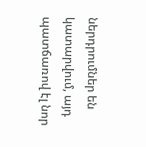ներդրումներ են կատարվում, այդ պատճառով էլ նոր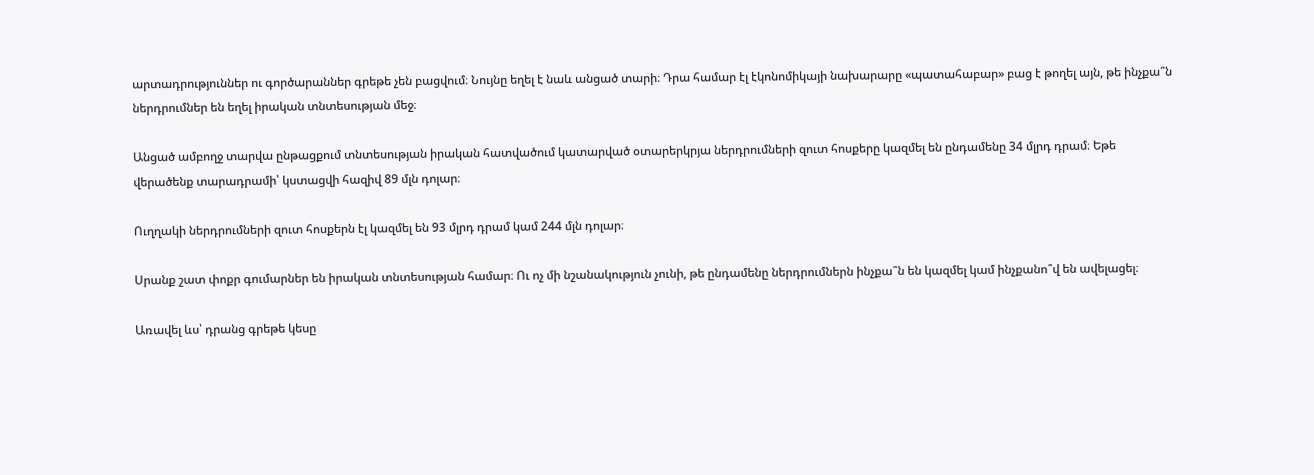արտադրություններ ու գործարաններ գրեթե չեն բացվում։ Նույնը եղել է նաև անցած տարի։ Դրա համար էլ էկոնոմիկայի նախարարը «պատահաբար» բաց է թողել այն, թե ինչքա՞ն ներդրումներ են եղել իրական տնտեսության մեջ։

Անցած ամբողջ տարվա ընթացքում տնտեսության իրական հատվածում կատարված օտարերկրյա ներդրումների զուտ հոսքերը կազմել են ընդամենը 34 մլրդ դրամ։ Եթե վերածենք տարադրամի՝ կստացվի հազիվ 89 մլն դոլար։

Ուղղակի ներդրումների զուտ հոսքերն էլ կազմել են 93 մլրդ դրամ կամ 244 մլն դոլար։

Սրանք շատ փոքր գումարներ են իրական տնտեսության համար։ Ու ոչ մի նշանակություն չունի, թե ընդամենը ներդրումներն ինչքա՞ն են կազմել կամ ինչքանո՞վ են ավելացել։

Առավել ևս՝ դրանց գրեթե կեսը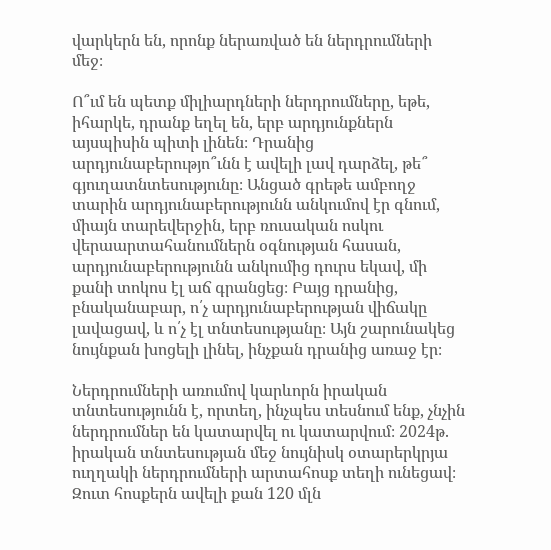վարկերն են, որոնք ներառված են ներդրումների մեջ։

Ո՞ւմ են պետք միլիարդների ներդրումները, եթե, իհարկե, դրանք եղել են, երբ արդյունքներն այսպիսին պիտի լինեն։ Դրանից արդյունաբերությո՞ւնն է ավելի լավ դարձել, թե՞ գյուղատնտեսությունը։ Անցած գրեթե ամբողջ տարին արդյունաբերությունն անկումով էր գնում, միայն տարեվերջին, երբ ռուսական ոսկու վերաարտահանումներն օգնության հասան, արդյունաբերությունն անկումից դուրս եկավ, մի քանի տոկոս էլ աճ գրանցեց։ Բայց դրանից, բնականաբար, ո՛չ արդյունաբերության վիճակը լավացավ, և ո՛չ էլ տնտեսությանը։ Այն շարունակեց նույնքան խոցելի լինել, ինչքան դրանից առաջ էր։

Ներդրումների առումով կարևորն իրական տնտեսությունն է, որտեղ, ինչպես տեսնում ենք, չնչին ներդրումներ են կատարվել ու կատարվում։ 2024թ. իրական տնտեսության մեջ նույնիսկ օտարերկրյա ուղղակի ներդրումների արտահոսք տեղի ունեցավ։ Զուտ հոսքերն ավելի քան 120 մլն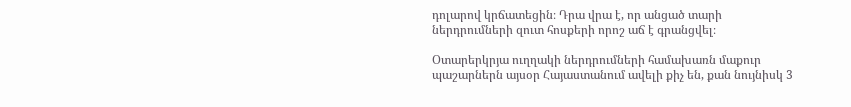դոլարով կրճատեցին։ Դրա վրա է, որ անցած տարի ներդրումների զուտ հոսքերի որոշ աճ է գրանցվել։

Օտարերկրյա ուղղակի ներդրումների համախառն մաքուր պաշարներն այսօր Հայաստանում ավելի քիչ են, քան նույնիսկ 3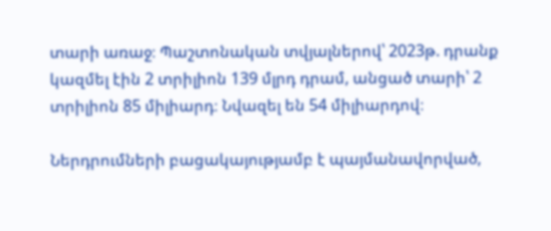տարի առաջ։ Պաշտոնական տվյալներով՝ 2023թ. դրանք կազմել էին 2 տրիլիոն 139 մլրդ դրամ, անցած տարի՝ 2 տրիլիոն 85 միլիարդ։ Նվազել են 54 միլիարդով։

Ներդրումների բացակայությամբ է պայմանավորված,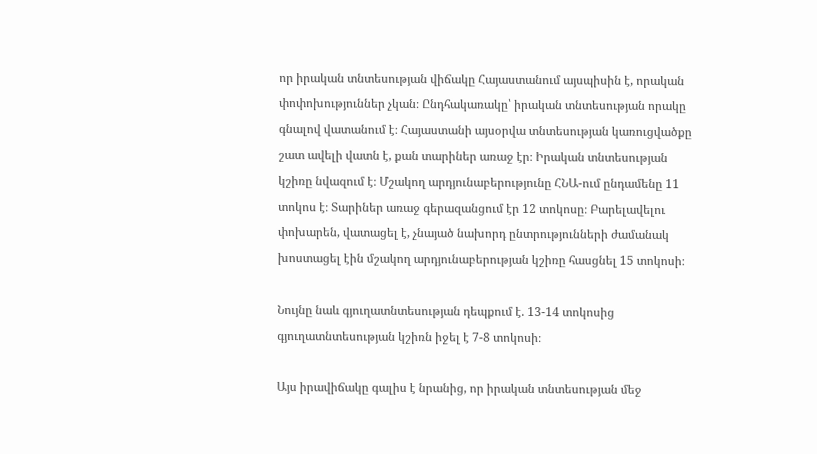որ իրական տնտեսության վիճակը Հայաստանում այսպիսին է, որական փոփոխություններ չկան։ Ընդհակառակը՝ իրական տնտեսության որակը գնալով վատանում է։ Հայաստանի այսօրվա տնտեսության կառուցվածքը շատ ավելի վատն է, քան տարիներ առաջ էր։ Իրական տնտեսության կշիռը նվազում է։ Մշակող արդյունաբերությունը ՀՆԱ-ում ընդամենը 11 տոկոս է։ Տարիներ առաջ գերազանցում էր 12 տոկոսը։ Բարելավելու փոխարեն, վատացել է, չնայած նախորդ ընտրությունների ժամանակ խոստացել էին մշակող արդյունաբերության կշիռը հասցնել 15 տոկոսի։

Նույնը նաև գյուղատնտեսության դեպքում է. 13-14 տոկոսից գյուղատնտեսության կշիռն իջել է 7-8 տոկոսի։

Այս իրավիճակը գալիս է նրանից, որ իրական տնտեսության մեջ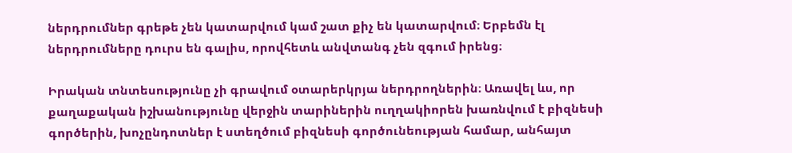ներդրումներ գրեթե չեն կատարվում կամ շատ քիչ են կատարվում։ Երբեմն էլ ներդրումները դուրս են գալիս, որովհետև անվտանգ չեն զգում իրենց։

Իրական տնտեսությունը չի գրավում օտարերկրյա ներդրողներին։ Առավել ևս, որ քաղաքական իշխանությունը վերջին տարիներին ուղղակիորեն խառնվում է բիզնեսի գործերին, խոչընդոտներ է ստեղծում բիզնեսի գործունեության համար, անհայտ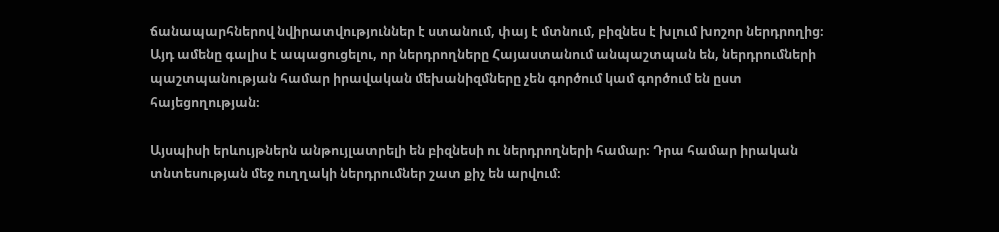ճանապարհներով նվիրատվություններ է ստանում, փայ է մտնում, բիզնես է խլում խոշոր ներդրողից։ Այդ ամենը գալիս է ապացուցելու, որ ներդրողները Հայաստանում անպաշտպան են, ներդրումների պաշտպանության համար իրավական մեխանիզմները չեն գործում կամ գործում են ըստ հայեցողության։

Այսպիսի երևույթներն անթույլատրելի են բիզնեսի ու ներդրողների համար։ Դրա համար իրական տնտեսության մեջ ուղղակի ներդրումներ շատ քիչ են արվում։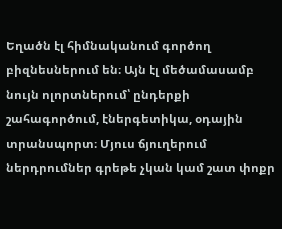Եղածն էլ հիմնականում գործող բիզնեսներում են։ Այն էլ մեծամասամբ նույն ոլորտներում՝ ընդերքի շահագործում, էներգետիկա, օդային տրանսպորտ։ Մյուս ճյուղերում ներդրումներ գրեթե չկան կամ շատ փոքր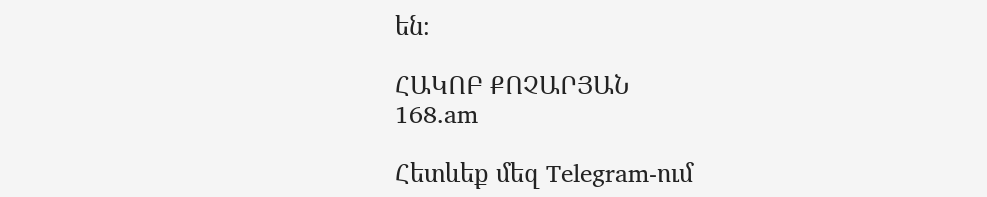են։

ՀԱԿՈԲ ՔՈՉԱՐՅԱՆ
168.am

Հետևեք մեզ Telegram-ում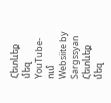Հետևեք մեզ YouTube-ում
Websiite by Sargssyan
Հետևեք մեզ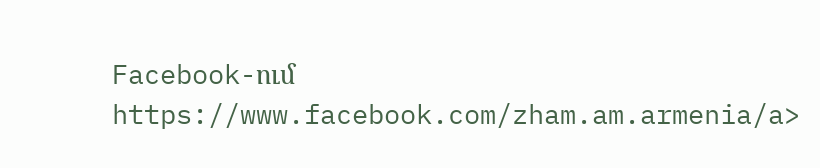Facebook-ում https://www.facebook.com/zham.am.armenia/a>